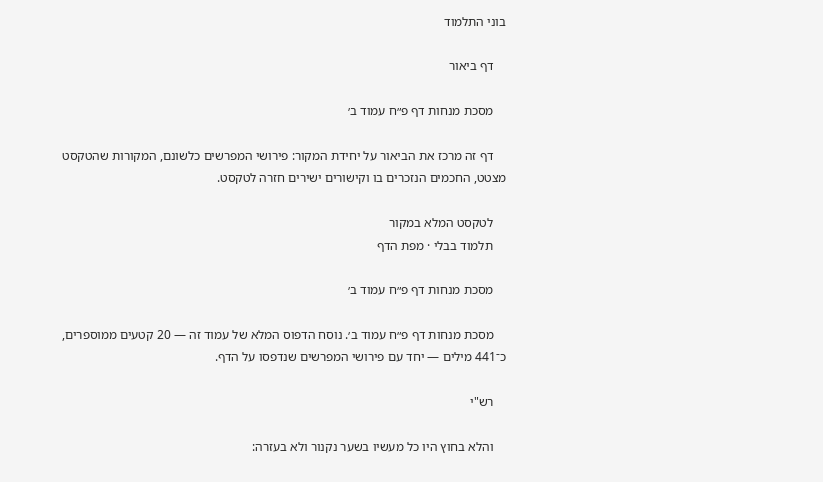בוני התלמוד

    דף ביאור

    מסכת מנחות דף פ״ח עמוד ב׳

    דף זה מרכז את הביאור על יחידת המקור: פירושי המפרשים כלשונם, המקורות שהטקסט מצטט, החכמים הנזכרים בו וקישורים ישירים חזרה לטקסט.

    לטקסט המלא במקור
    תלמוד בבלי · מפת הדף

    מסכת מנחות דף פ״ח עמוד ב׳

    מסכת מנחות דף פ״ח עמוד ב׳. נוסח הדפוס המלא של עמוד זה — 20 קטעים ממוספרים, כ־441 מילים — יחד עם פירושי המפרשים שנדפסו על הדף.

    רש"י

    והלא בחוץ היו כל מעשיו בשער נקנור ולא בעזרה: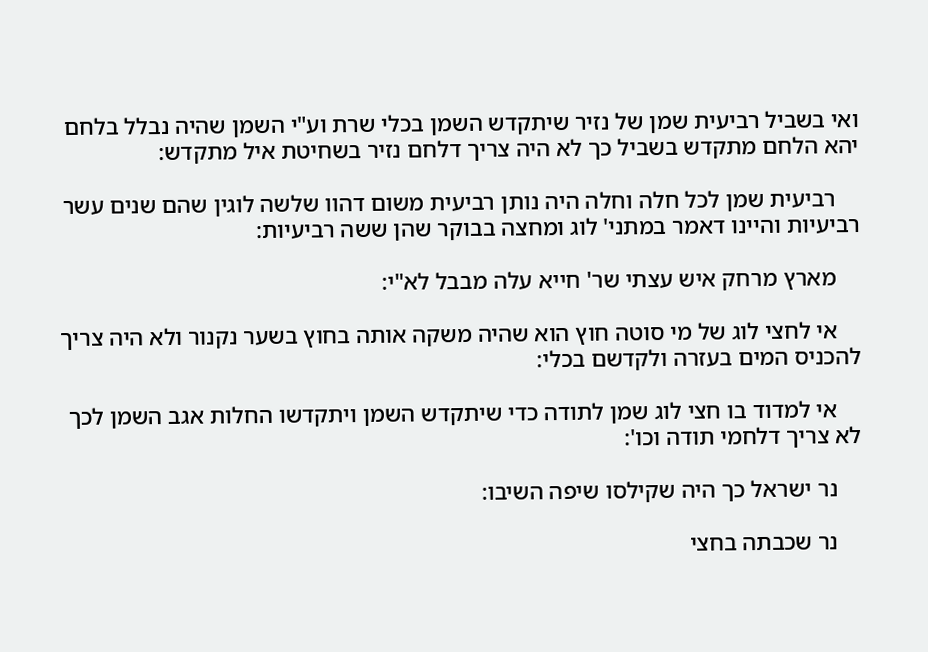ואי בשביל רביעית שמן של נזיר שיתקדש השמן בכלי שרת וע"י השמן שהיה נבלל בלחם יהא הלחם מתקדש בשביל כך לא היה צריך דלחם נזיר בשחיטת איל מתקדש:

    רביעית שמן לכל חלה וחלה היה נותן רביעית משום דהוו שלשה לוגין שהם שנים עשר רביעיות והיינו דאמר במתני' לוג ומחצה בבוקר שהן ששה רביעיות:

    מארץ מרחק איש עצתי שר' חייא עלה מבבל לא"י:

    אי לחצי לוג של מי סוטה חוץ הוא שהיה משקה אותה בחוץ בשער נקנור ולא היה צריך להכניס המים בעזרה ולקדשם בכלי:

    אי למדוד בו חצי לוג שמן לתודה כדי שיתקדש השמן ויתקדשו החלות אגב השמן לכך לא צריך דלחמי תודה וכו':

    נר ישראל כך היה שקילסו שיפה השיבו:

    נר שכבתה בחצי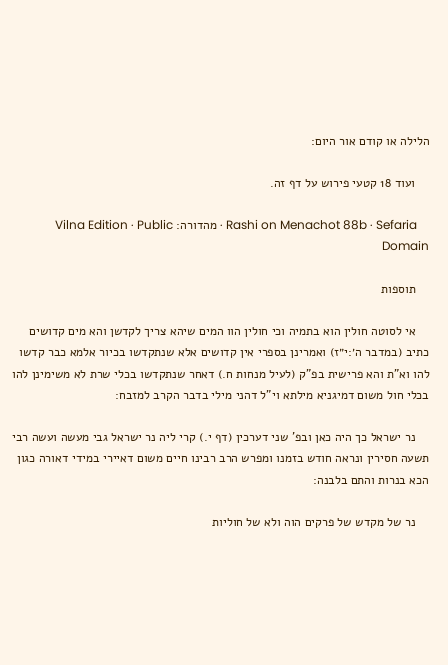הלילה או קודם אור היום:

    ועוד 18 קטעי פירוש על דף זה.

    Rashi on Menachot 88b · Sefaria · מהדורה: Vilna Edition · Public Domain

    תוספות

    אי לסוטה חולין הוא בתמיה וכי חולין הוו המים שיהא צריך לקדשן והא מים קדושים כתיב (במדבר ה׳:י״ז) ואמרינן בספרי אין קדושים אלא שנתקדשו בכיור אלמא כבר קדשו להו וא"ת והא פרישית בפ"ק (לעיל מנחות ח.) דאחר שנתקדשו בכלי שרת לא משימינן להו בכלי חול משום דמיגניא מילתא וי"ל דהני מילי בדבר הקרב למזבח:

    נר ישראל כך היה כאן ובפ' שני דערכין (דף י.) קרי ליה נר ישראל גבי מעשה ועשה רבי תשעה חסירין ונראה חודש בזמנו ומפרש הרב רבינו חיים משום דאיירי במידי דאורה כגון הכא בנרות והתם בלבנה:

    נר של מקדש של פרקים הוה ולא של חוליות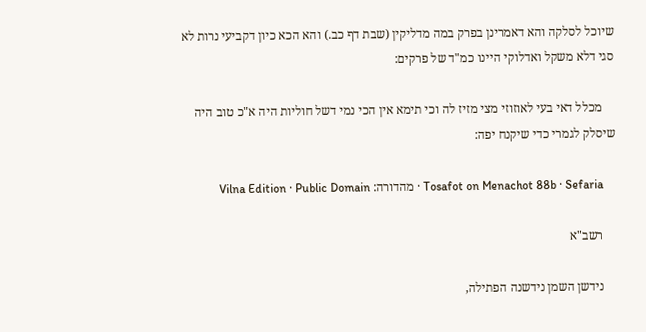שיוכל לסלקה והא דאמרינן בפרק במה מדליקין (שבת דף כב.) והא הכא כיון דקביעי נרות לא סגי דלא משקל ואדלוקי היינו כמ"ד של פרקים:

    מכלל דאי בעי לאוזוזי מצי מזיז לה וכי תימא אין הכי נמי דשל חוליות היה א"כ טוב היה שיסלק לגמרי כדי שיקנח יפה:

    Tosafot on Menachot 88b · Sefaria · מהדורה: Vilna Edition · Public Domain

    רשב"א

    נידשן השמן נידשנה הפתילה,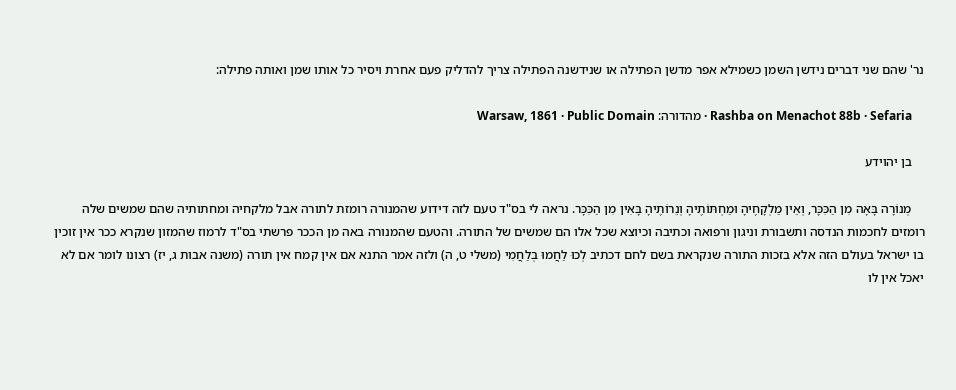נר' שהם שני דברים נידשן השמן כשמילא אפר מדשן הפתילה או שנידשנה הפתילה צריך להדליק פעם אחרת ויסיר כל אותו שמן ואותה פתילה:

    Rashba on Menachot 88b · Sefaria · מהדורה: Warsaw, 1861 · Public Domain

    בן יהוידע

    מְנוֹרָה בָּאָה מִן הַכִּכָּר, וְאֵין מַלְקָחֶיהָ וּמַחְתּוֹתֶיהָ וְנֵרוֹתֶיהָ בָּאִין מִן הַכִּכָּר. נראה לי בס"ד טעם לזה דידוע שהמנורה רומזת לתורה אבל מלקחיה ומחתותיה שהם שמשים שלה רומזים לחכמות הנדסה ותשבורת וניגון ורפואה וכתיבה וכיוצא שכל אלו הם שמשים של התורה. והטעם שהמנורה באה מן הככר פרשתי בס"ד לרמוז שהמזון שנקרא ככר אין זוכין בו ישראל בעולם הזה אלא בזכות התורה שנקראת בשם לחם דכתיב לְכוּ לַחֲמוּ בְלַחֲמִי (משלי ט, ה) ולזה אמר התנא אם אין קמח אין תורה (משנה אבות ג, יז) רצונו לומר אם לא יאכל אין לו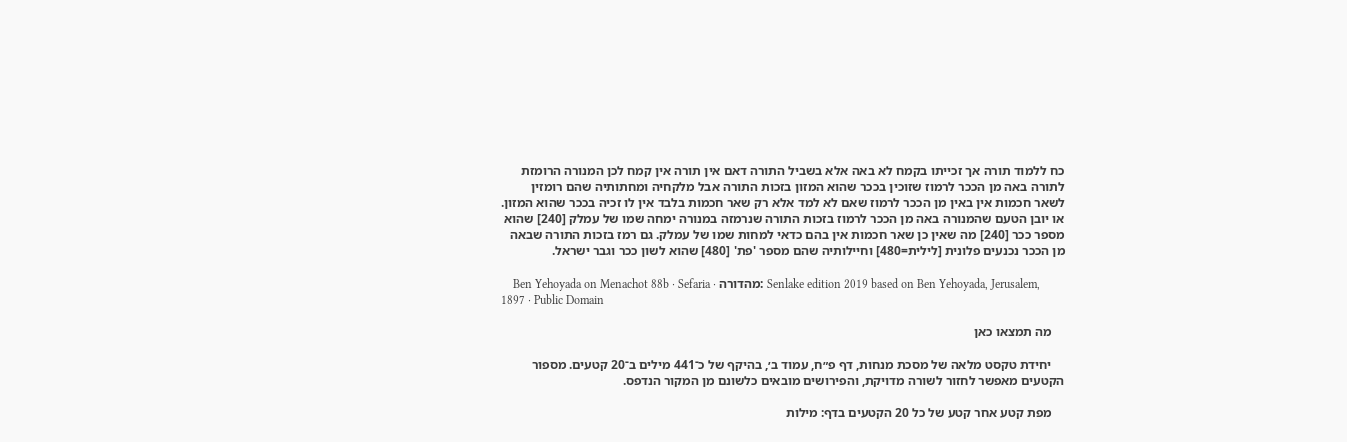כח ללמוד תורה אך זכייתו בקמח לא באה אלא בשביל התורה דאם אין תורה אין קמח לכן המנורה הרומזת לתורה באה מן הככר לרמוז שזוכין בככר שהוא המזון בזכות התורה אבל מלקחיה ומחתותיה שהם רומזין לשאר חכמות אין באין מן הככר לרמוז שאם לא למד אלא רק שאר חכמות בלבד אין לו זכיה בככר שהוא המזון. או יובן הטעם שהמנורה באה מן הככר לרמוז בזכות התורה שנרמזה במנורה ימחה שמו של עמלק [240] שהוא מספר ככר [240] מה שאין כן שאר חכמות אין בהם כדאי למחות שמו של עמלק. גם רמז בזכות התורה שבאה מן הככר נכנעים פלונית [לילית=480] וחיילותיה שהם מספר 'פת' [480] שהוא לשון ככר וגבר ישראל.

    Ben Yehoyada on Menachot 88b · Sefaria · מהדורה: Senlake edition 2019 based on Ben Yehoyada, Jerusalem, 1897 · Public Domain

    מה תמצאו כאן

    יחידת טקסט מלאה של מסכת מנחות, דף פ״ח, עמוד ב׳, בהיקף של כ־441 מילים ב־20 קטעים. מספור הקטעים מאפשר לחזור לשורה מדויקת, והפירושים מובאים כלשונם מן המקור הנדפס.

    מפת קטע אחר קטע של כל 20 הקטעים בדף: מילות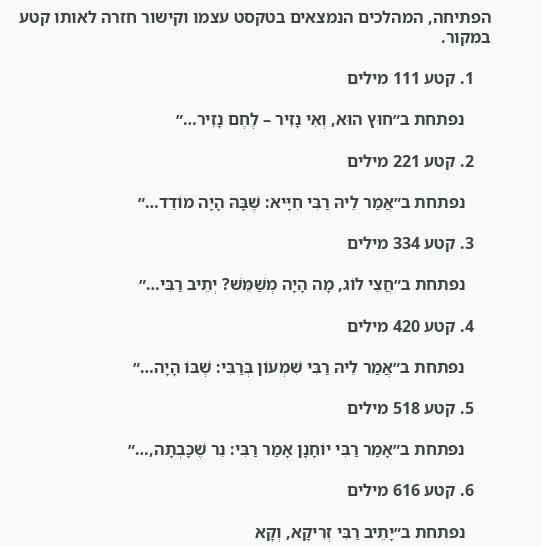הפתיחה, המהלכים הנמצאים בטקסט עצמו וקישור חזרה לאותו קטע במקור.

    1. קטע 111 מילים

      נפתחת ב״חוּץ הוּא, וְאִי נָזִיר – לֶחֶם נָזִיר…״

    2. קטע 221 מילים

      נפתחת ב״אֲמַר לֵיהּ רַבִּי חִיָּיא: שֶׁבָּהּ הָיָה מוֹדֵד…״

    3. קטע 334 מילים

      נפתחת ב״חֲצִי לוֹג, מָה הָיָה מְשַׁמֵּשׁ? יְתֵיב רַבִּי…״

    4. קטע 420 מילים

      נפתחת ב״אֲמַר לֵיהּ רַבִּי שִׁמְעוֹן בְּרַבִּי: שֶׁבּוֹ הָיָה…״

    5. קטע 518 מילים

      נפתחת ב״אָמַר רַבִּי יוֹחָנָן אָמַר רַבִּי: נֵר שֶׁכָּבְתָה,…״

    6. קטע 616 מילים

      נפתחת ב״יָתֵיב רַבִּי זְרִיקָא, וְקָא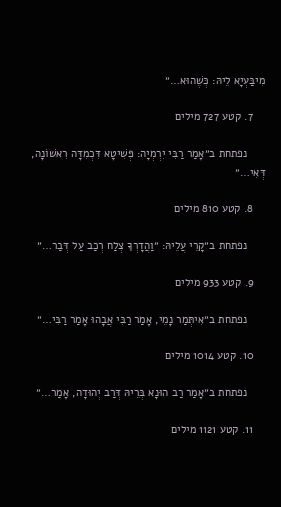מִיבַּעְיָא לֵיהּ: כְּשֶׁהוּא…״

    7. קטע 727 מילים

      נפתחת ב״אָמַר רַבִּי יִרְמְיָה: פְּשִׁיטָא דִּכְמִדָּה רִאשׁוֹנָה, דְּאִי…״

    8. קטע 810 מילים

      נפתחת ב״קָרֵי עֲלֵיהּ: ״וַהֲדָרְךָ צְלַח רְכַב עַל דְּבַר…״

    9. קטע 933 מילים

      נפתחת ב״אִיתְּמַר נָמֵי, אָמַר רַבִּי אֲבָהוּ אָמַר רַבִּי…״

    10. קטע 1014 מילים

      נפתחת ב״אָמַר רַב הוּנָא בְּרֵיהּ דְּרַב יְהוּדָה, אָמַר…״

    11. קטע 1121 מילים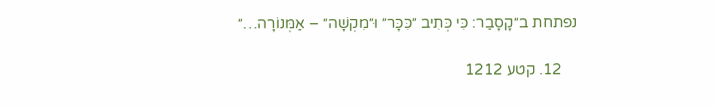נפתחת ב״קָסָבַר: כִּי כְּתִיב ״כִּכָּר״ וּ״מִקְשָׁה״ – אַמְּנוֹרָה…״

    12. קטע 1212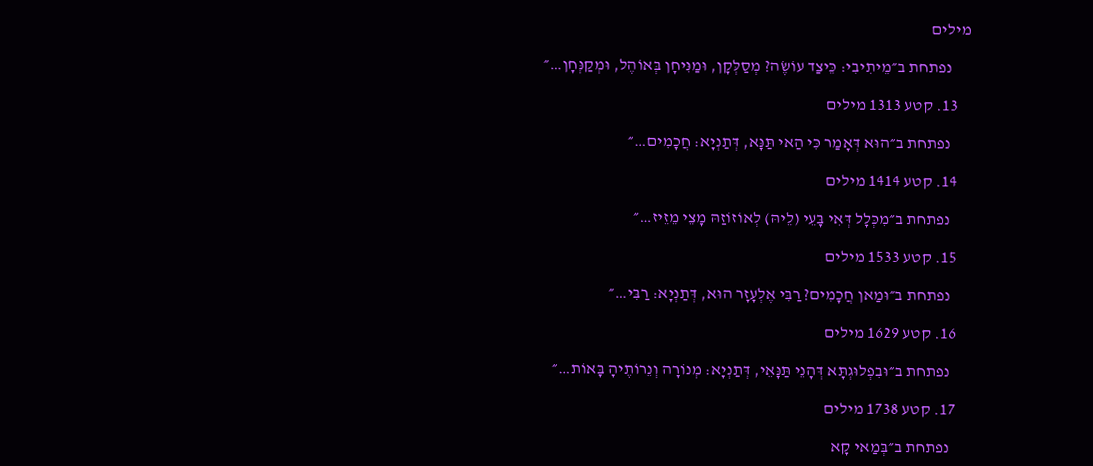מילים

      נפתחת ב״מֵיתִיבִי: כֵּיצַד עוֹשֶׂה? מְסַלְּקָן, וּמַנִּיחָן בְּאוֹהֶל, וּמְקַנְּחָן…״

    13. קטע 1313 מילים

      נפתחת ב״הוּא דְּאָמַר כִּי הַאי תַּנָּא, דְּתַנְיָא: חֲכָמִים…״

    14. קטע 1414 מילים

      נפתחת ב״מִכְּלָל דְּאִי בָּעֵי (לֵיהּ) לְאוֹזוֹזַהּ מָצֵי מֵזֵיז…״

    15. קטע 1533 מילים

      נפתחת ב״וּמַאן חֲכָמִים? רַבִּי אֶלְעָזָר הוּא, דְּתַנְיָא: רַבִּי…״

    16. קטע 1629 מילים

      נפתחת ב״וּבִפְלוּגְתָּא דְּהָנֵי תַּנָּאֵי, דְּתַנְיָא: מְנוֹרָה וְנֵרוֹתֶיהָ בָּאוֹת…״

    17. קטע 1738 מילים

      נפתחת ב״בְּמַאי קָא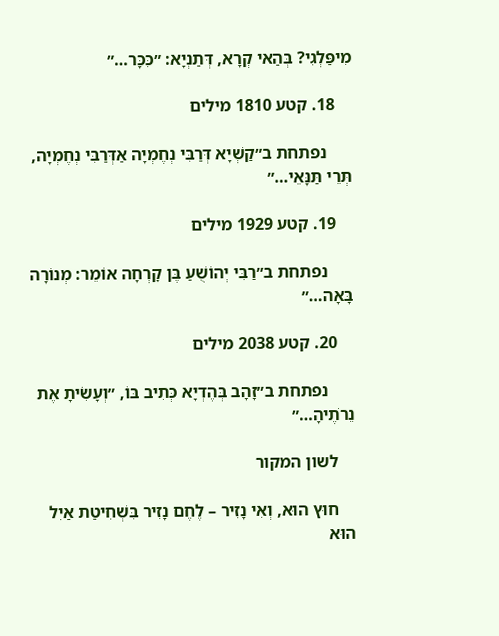מִיפַּלְגִי? בְּהַאי קְרָא, דְּתַנְיָא: ״כִּכָּר…״

    18. קטע 1810 מילים

      נפתחת ב״קַשְׁיָא דְּרַבִּי נְחֶמְיָה אַדְּרַבִּי נְחֶמְיָה, תְּרֵי תַּנָּאֵי…״

    19. קטע 1929 מילים

      נפתחת ב״רַבִּי יְהוֹשֻׁעַ בֶּן קׇרְחָה אוֹמֵר: מְנוֹרָה בָּאָה…״

    20. קטע 2038 מילים

      נפתחת ב״זָהָב בְּהֶדְיָא כְּתִיב בּוֹ, ״וְעָשִׂיתָ אֶת נֵרֹתֶיהָ…״

    לשון המקור

    חוּץ הוּא, וְאִי נָזִיר – לֶחֶם נָזִיר בִּשְׁחִיטַת אַיִל הוּא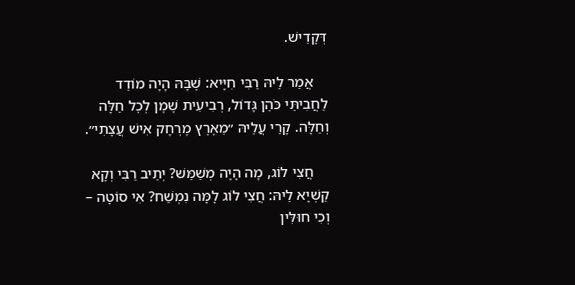דְּקָדֵישׁ.

    אֲמַר לֵיהּ רַבִּי חִיָּיא: שֶׁבָּהּ הָיָה מוֹדֵד לַחֲבִיתֵּי כֹּהֵן גָּדוֹל, רְבִיעִית שֶׁמֶן לְכׇל חַלָּה וְחַלָּה. קָרֵי עֲלֵיהּ ״מֵאֶרֶץ מֶרְחָק אִישׁ עֲצָתִי״.

    חֲצִי לוֹג, מָה הָיָה מְשַׁמֵּשׁ? יְתֵיב רַבִּי וְקָא קַשְׁיָא לֵיהּ: חֲצִי לוֹג לָמָּה נִמְשַׁח? אִי סוֹטָה – וְכִי חוּלִּין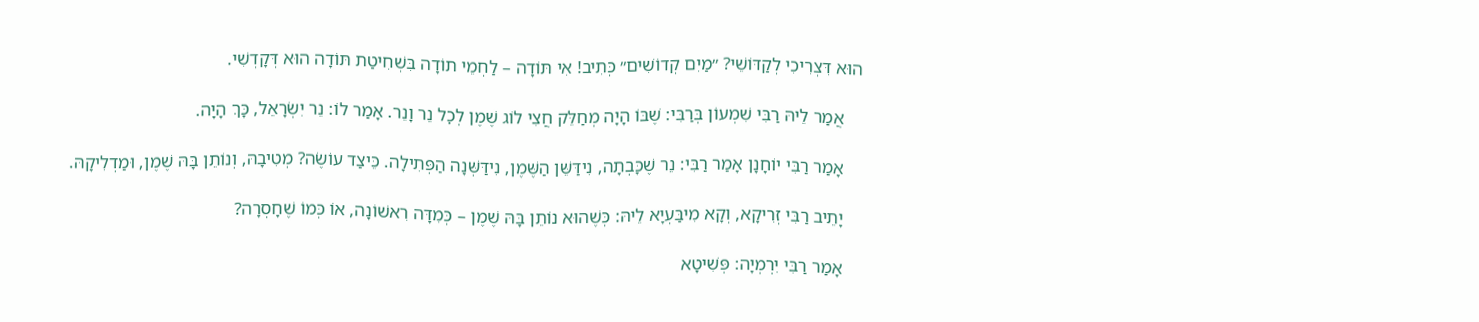הוּא דִּצְרִיכִי לְקַדּוֹשֵׁי? ״מַיִם קְדוֹשִׁים״ כְּתִיב! אִי תּוֹדָה – לַחְמֵי תוֹדָה בִּשְׁחִיטַת תּוֹדָה הוּא דְּקָדְשִׁי.

    אֲמַר לֵיהּ רַבִּי שִׁמְעוֹן בְּרַבִּי: שֶׁבּוֹ הָיָה מְחַלֵּק חֲצִי לוֹג שֶׁמֶן לְכׇל נֵר וָנֵר. אָמַר לוֹ: נֵר יִשְׂרָאֵל, כָּךְ הָיָה.

    אָמַר רַבִּי יוֹחָנָן אָמַר רַבִּי: נֵר שֶׁכָּבְתָה, נִידַּשֵּׁן הַשֶּׁמֶן, נִידַּשְּׁנָה הַפְּתִילָה. כֵּיצַד עוֹשֶׂה? מְטִיבָהּ, וְנוֹתֵן בָּהּ שֶׁמֶן, וּמַדְלִיקָהּ.

    יָתֵיב רַבִּי זְרִיקָא, וְקָא מִיבַּעְיָא לֵיהּ: כְּשֶׁהוּא נוֹתֵן בָּהּ שֶׁמֶן – כְּמִדָּה רִאשׁוֹנָה, אוֹ כְּמוֹ שֶׁחָסְרָה?

    אָמַר רַבִּי יִרְמְיָה: פְּשִׁיטָא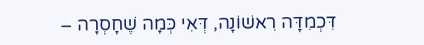דִּכְמִדָּה רִאשׁוֹנָה, דְּאִי כְּמָה שֶׁחָסְרָה –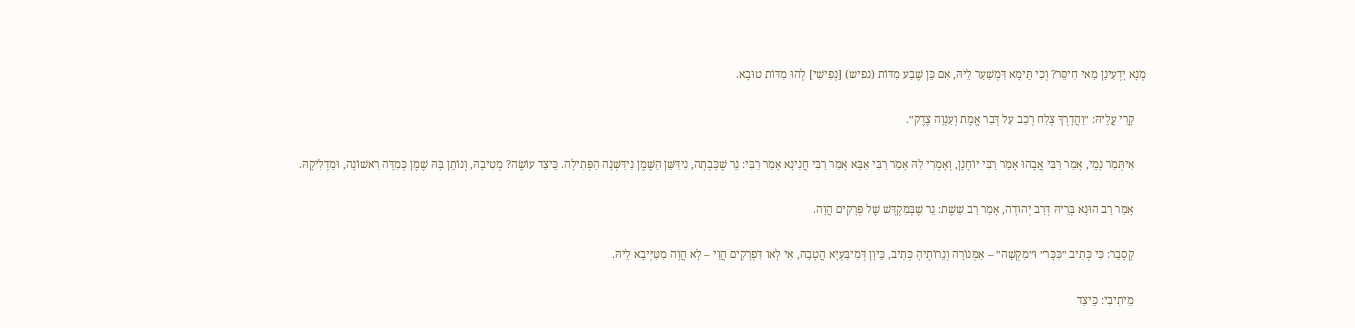מְנָא יָדְעִינַן מַאי חִיסֵּר? וְכִי תֵּימָא דִּמְשַׁעַר לֵיהּ, אִם כֵּן שֶׁבַע מִדּוֹת (נפיש) [נְפִישִׁי] לְהוּ מִדּוֹת טוּבָא.

    קָרֵי עֲלֵיהּ: ״וַהֲדָרְךָ צְלַח רְכַב עַל דְּבַר אֱמֶת וְעַנְוָה צֶדֶק״.

    אִיתְּמַר נָמֵי, אָמַר רַבִּי אֲבָהוּ אָמַר רַבִּי יוֹחָנָן, וְאָמְרִי לַהּ אָמַר רַבִּי אַבָּא אָמַר רַבִּי חֲנִינָא אָמַר רַבִּי: נֵר שֶׁכָּבְתָה, נִידַּשֵּׁן הַשֶּׁמֶן נִידַּשְּׁנָה הַפְּתִילָה. כֵּיצַד עוֹשֶׂה? מְטִיבָהּ, וְנוֹתֵן בָּהּ שֶׁמֶן כְּמִדָּה רִאשׁוֹנָה, וּמַדְלִיקָהּ.

    אָמַר רַב הוּנָא בְּרֵיהּ דְּרַב יְהוּדָה, אָמַר רַב שֵׁשֶׁת: נֵר שֶׁבְּמִקְדָּשׁ שֶׁל פְּרָקִים הֲוָה.

    קָסָבַר: כִּי כְּתִיב ״כִּכָּר״ וּ״מִקְשָׁה״ – אַמְּנוֹרָה וְנֵרוֹתֶיהָ כְּתִיב, כֵּיוָן דְּמִיבַּעְיָא הֲטָבָה, אִי לָאו דִּפְרָקִים הֲוַי – לָא הֲוָה מִטַּיְּיבָא לֵיהּ.

    מֵיתִיבִי: כֵּיצַד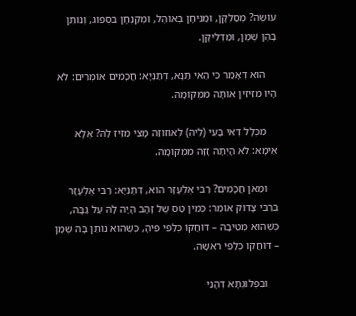עוֹשֶׂה? מְסַלְּקָן, וּמַנִּיחָן בְּאוֹהֶל, וּמְקַנְּחָן בִּסְפוֹג, וְנוֹתֵן בָּהֶן שֶׁמֶן, וּמַדְלִיקָן.

    הוּא דְּאָמַר כִּי הַאי תַּנָּא, דְּתַנְיָא: חֲכָמִים אוֹמְרִים: לֹא הָיוּ מִזִּיזִין אוֹתָהּ מִמְּקוֹמָהּ.

    מִכְּלָל דְּאִי בָּעֵי (לֵיהּ) לְאוֹזוֹזַהּ מָצֵי מֵזֵיז לַהּ? אֶלָּא אֵימָא: לֹא הָיְתָה זָזָה מִמְּקוֹמָהּ.

    וּמַאן חֲכָמִים? רַבִּי אֶלְעָזָר הוּא, דְּתַנְיָא: רַבִּי אֶלְעָזָר בְּרַבִּי צָדוֹק אוֹמֵר: כְּמִין טַס שֶׁל זָהָב הָיָה לָהּ עַל גַּבָּהּ, כְּשֶׁהוּא מְטִיבָהּ – דּוֹחֲקוֹ כְּלַפֵּי פִּיהָ, כְּשֶׁהוּא נוֹתֵן בָּהּ שֶׁמֶן – דּוֹחֲקוֹ כְּלַפֵּי רֹאשָׁהּ.

    וּבִפְלוּגְתָּא דְּהָנֵי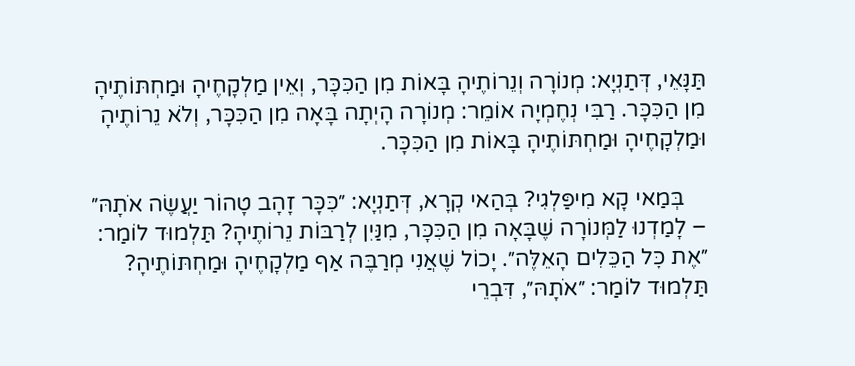תַּנָּאֵי, דְּתַנְיָא: מְנוֹרָה וְנֵרוֹתֶיהָ בָּאוֹת מִן הַכִּכָּר, וְאֵין מַלְקָחֶיהָ וּמַחְתּוֹתֶיהָ מִן הַכִּכָּר. רַבִּי נְחֶמְיָה אוֹמֵר: מְנוֹרָה הָיְתָה בָּאָה מִן הַכִּכָּר, וְלֹא נֵרוֹתֶיהָ וּמַלְקָחֶיהָ וּמַחְתּוֹתֶיהָ בָּאוֹת מִן הַכִּכָּר.

    בְּמַאי קָא מִיפַּלְגִי? בְּהַאי קְרָא, דְּתַנְיָא: ״כִּכָּר זָהָב טָהוֹר יַעֲשֶׂה אֹתָהּ״ – לָמַדְנוּ לַמְּנוֹרָה שֶׁבָּאָה מִן הַכִּכָּר, מִנַּיִן לְרַבּוֹת נֵרוֹתֶיהָ? תַּלְמוּד לוֹמַר: ״אֶת כׇּל הַכֵּלִים הָאֵלֶּה״. יָכוֹל שֶׁאֲנִי מְרַבֶּה אַף מַלְקָחֶיהָ וּמַחְתּוֹתֶיהָ? תַּלְמוּד לוֹמַר: ״אֹתָהּ״, דִּבְרֵי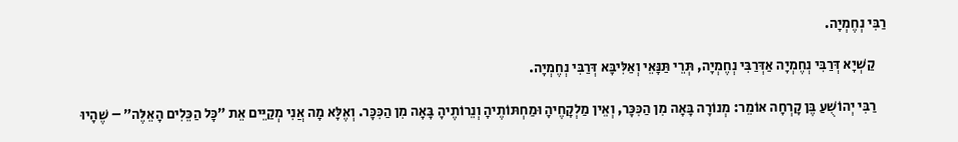רַבִּי נְחֶמְיָה.

    קַשְׁיָא דְּרַבִּי נְחֶמְיָה אַדְּרַבִּי נְחֶמְיָה, תְּרֵי תַּנָּאֵי וְאַלִּיבָּא דְּרַבִּי נְחֶמְיָה.

    רַבִּי יְהוֹשֻׁעַ בֶּן קׇרְחָה אוֹמֵר: מְנוֹרָה בָּאָה מִן הַכִּכָּר, וְאֵין מַלְקָחֶיהָ וּמַחְתּוֹתֶיהָ וְנֵרוֹתֶיהָ בָּאָה מִן הַכִּכָּר. וְאֶלָּא מָה אֲנִי מְקַיֵּים אֵת ״כׇּל הַכֵּלִים הָאֵלֶּה״ – שֶׁהָיוּ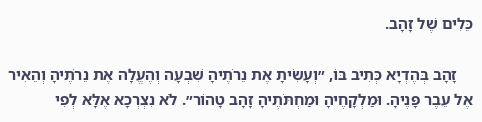כֵּלִים שֶׁל זָהָב.

    זָהָב בְּהֶדְיָא כְּתִיב בּוֹ, ״וְעָשִׂיתָ אֶת נֵרֹתֶיהָ שִׁבְעָה וְהֶעֱלָה אֶת נֵרֹתֶיהָ וְהֵאִיר אֶל עֵבֶר פָּנֶיהָ. וּמַלְקָחֶיהָ וּמַחְתֹּתֶיהָ זָהָב טָהוֹר״. לֹא נִצְרְכָא אֶלָּא לְפִי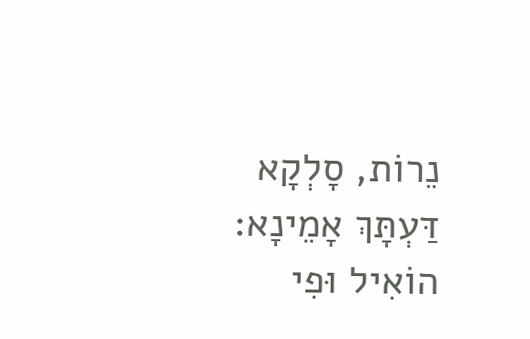נֵרוֹת, סָלְקָא דַּעְתָּךְ אָמֵינָא: הוֹאִיל וּפִי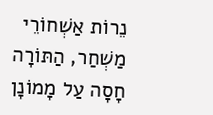נֵרוֹת אַשְׁחוֹרֵי מַשְׁחַר, הַתּוֹרָה חָסָה עַל מָמוֹנָן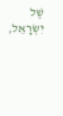שֶׁל יִשְׂרָאֵל,